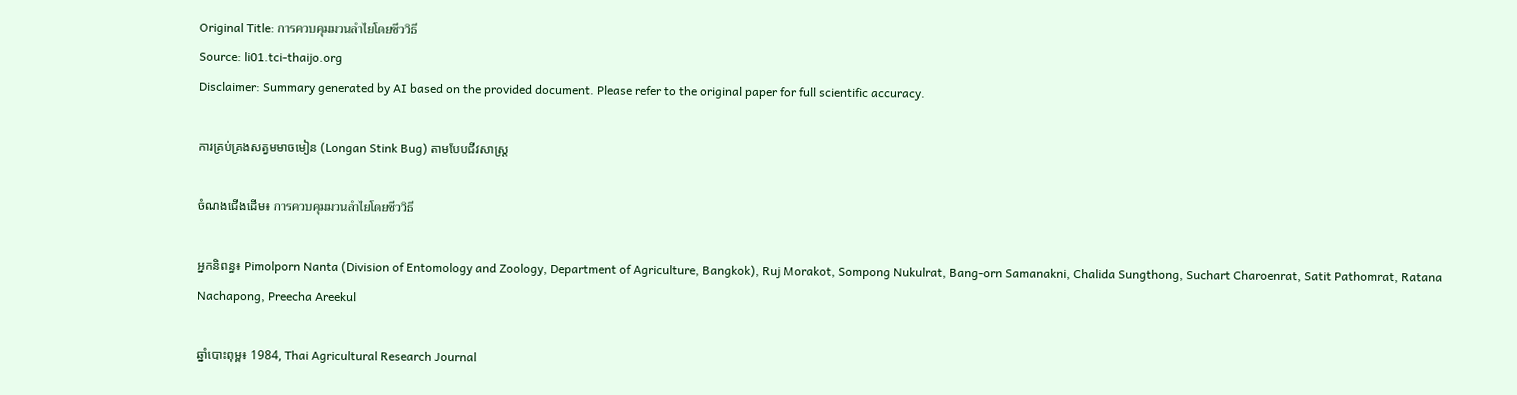Original Title: การควบคุมมวนลำไยโดยชีววิธี
Source: li01.tci-thaijo.org
Disclaimer: Summary generated by AI based on the provided document. Please refer to the original paper for full scientific accuracy.

ការគ្រប់គ្រងសត្វមមាចមៀន (Longan Stink Bug) តាមបែបជីវសាស្ត្រ

ចំណងជើងដើម៖ การควบคุมมวนลำไยโดยชีววิธี

អ្នកនិពន្ធ៖ Pimolporn Nanta (Division of Entomology and Zoology, Department of Agriculture, Bangkok), Ruj Morakot, Sompong Nukulrat, Bang-orn Samanakni, Chalida Sungthong, Suchart Charoenrat, Satit Pathomrat, Ratana Nachapong, Preecha Areekul

ឆ្នាំបោះពុម្ព៖ 1984, Thai Agricultural Research Journal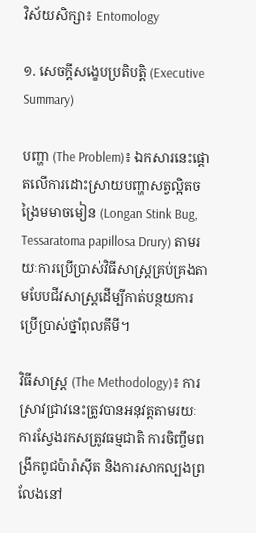វិស័យសិក្សា៖ Entomology

១. សេចក្តីសង្ខេបប្រតិបត្តិ (Executive Summary)

បញ្ហា (The Problem)៖ ឯកសារនេះផ្តោតលើការដោះស្រាយបញ្ហាសត្វល្អិតចង្រៃមមាចមៀន (Longan Stink Bug, Tessaratoma papillosa Drury) តាមរយៈការប្រើប្រាស់វិធីសាស្ត្រគ្រប់គ្រងតាមបែបជីវសាស្ត្រដើម្បីកាត់បន្ថយការប្រើប្រាស់ថ្នាំពុលគីមី។

វិធីសាស្ត្រ (The Methodology)៖ ការស្រាវជ្រាវនេះត្រូវបានអនុវត្តតាមរយៈការស្វែងរកសត្រូវធម្មជាតិ ការចិញ្ចឹមពង្រីកពូជប៉ារ៉ាស៊ីត និងការសាកល្បងព្រលែងនៅ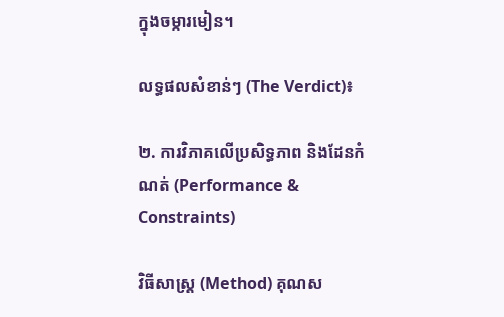ក្នុងចម្ការមៀន។

លទ្ធផលសំខាន់ៗ (The Verdict)៖

២. ការវិភាគលើប្រសិទ្ធភាព និងដែនកំណត់ (Performance & Constraints)

វិធីសាស្ត្រ (Method) គុណស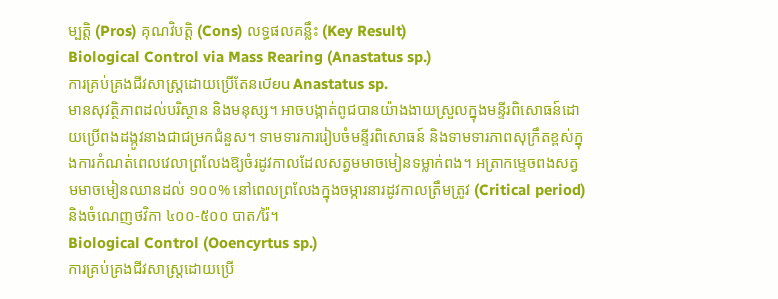ម្បត្តិ (Pros) គុណវិបត្តិ (Cons) លទ្ធផលគន្លឹះ (Key Result)
Biological Control via Mass Rearing (Anastatus sp.)
ការគ្រប់គ្រងជីវសាស្ត្រដោយប្រើតែនเบียน Anastatus sp.
មានសុវត្ថិភាពដល់បរិស្ថាន និងមនុស្ស។ អាចបង្កាត់ពូជបានយ៉ាងងាយស្រួលក្នុងមន្ទីរពិសោធន៍ដោយប្រើពងដង្កូវនាងជាជម្រកជំនួស។ ទាមទារការរៀបចំមន្ទីរពិសោធន៍ និងទាមទារភាពសុក្រឹតខ្ពស់ក្នុងការកំណត់ពេលវេលាព្រលែងឱ្យចំរដូវកាលដែលសត្វមមាចមៀនទម្លាក់ពង។ អត្រាកម្ទេចពងសត្វមមាចមៀនឈានដល់ ១០០% នៅពេលព្រលែងក្នុងចម្ការនារដូវកាលត្រឹមត្រូវ (Critical period) និងចំណេញថវិកា ៤០០-៥០០ បាត/រ៉ៃ។
Biological Control (Ooencyrtus sp.)
ការគ្រប់គ្រងជីវសាស្ត្រដោយប្រើ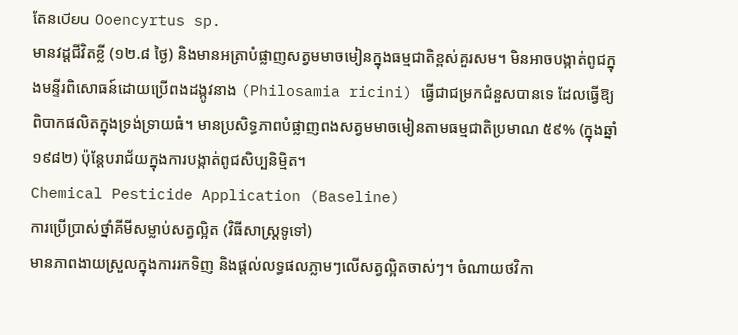តែនเบียน Ooencyrtus sp.
មានវដ្តជីវិតខ្លី (១២.៨ ថ្ងៃ) និងមានអត្រាបំផ្លាញសត្វមមាចមៀនក្នុងធម្មជាតិខ្ពស់គួរសម។ មិនអាចបង្កាត់ពូជក្នុងមន្ទីរពិសោធន៍ដោយប្រើពងដង្កូវនាង (Philosamia ricini) ធ្វើជាជម្រកជំនួសបានទេ ដែលធ្វើឱ្យពិបាកផលិតក្នុងទ្រង់ទ្រាយធំ។ មានប្រសិទ្ធភាពបំផ្លាញពងសត្វមមាចមៀនតាមធម្មជាតិប្រមាណ ៥៩% (ក្នុងឆ្នាំ ១៩៨២) ប៉ុន្តែបរាជ័យក្នុងការបង្កាត់ពូជសិប្បនិម្មិត។
Chemical Pesticide Application (Baseline)
ការប្រើប្រាស់ថ្នាំគីមីសម្លាប់សត្វល្អិត (វិធីសាស្ត្រទូទៅ)
មានភាពងាយស្រួលក្នុងការរកទិញ និងផ្តល់លទ្ធផលភ្លាមៗលើសត្វល្អិតចាស់ៗ។ ចំណាយថវិកា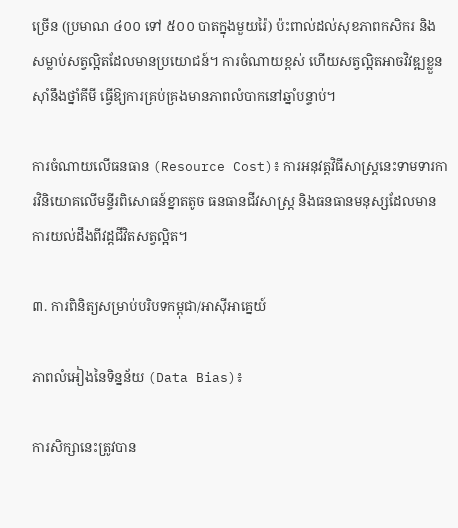ច្រើន (ប្រមាណ ៤០០ ទៅ ៥០០ បាតក្នុងមួយរ៉ៃ) ប៉ះពាល់ដល់សុខភាពកសិករ និងសម្លាប់សត្វល្អិតដែលមានប្រយោជន៍។ ការចំណាយខ្ពស់ ហើយសត្វល្អិតអាចវិវឌ្ឍខ្លួនស៊ាំនឹងថ្នាំគីមី ធ្វើឱ្យការគ្រប់គ្រងមានភាពលំបាកនៅឆ្នាំបន្ទាប់។

ការចំណាយលើធនធាន (Resource Cost)៖ ការអនុវត្តវិធីសាស្ត្រនេះទាមទារការវិនិយោគលើមន្ទីរពិសោធន៍ខ្នាតតូច ធនធានជីវសាស្ត្រ និងធនធានមនុស្សដែលមានការយល់ដឹងពីវដ្តជីវិតសត្វល្អិត។

៣. ការពិនិត្យសម្រាប់បរិបទកម្ពុជា/អាស៊ីអាគ្នេយ៍

ភាពលំអៀងនៃទិន្នន័យ (Data Bias)៖

ការសិក្សានេះត្រូវបាន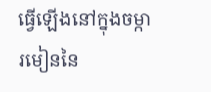ធ្វើឡើងនៅក្នុងចម្ការមៀននៃ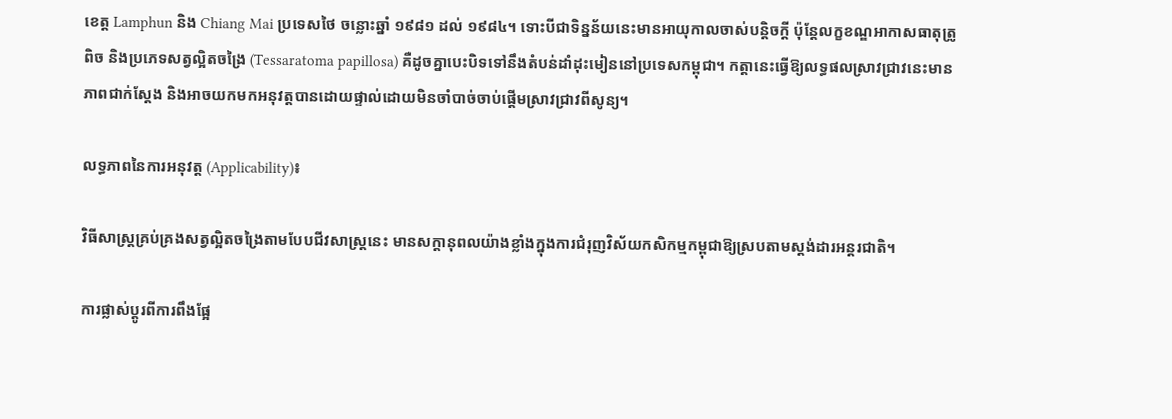ខេត្ត Lamphun និង Chiang Mai ប្រទេសថៃ ចន្លោះឆ្នាំ ១៩៨១ ដល់ ១៩៨៤។ ទោះបីជាទិន្នន័យនេះមានអាយុកាលចាស់បន្តិចក្តី ប៉ុន្តែលក្ខខណ្ឌអាកាសធាតុត្រូពិច និងប្រភេទសត្វល្អិតចង្រៃ (Tessaratoma papillosa) គឺដូចគ្នាបេះបិទទៅនឹងតំបន់ដាំដុះមៀននៅប្រទេសកម្ពុជា។ កត្តានេះធ្វើឱ្យលទ្ធផលស្រាវជ្រាវនេះមានភាពជាក់ស្តែង និងអាចយកមកអនុវត្តបានដោយផ្ទាល់ដោយមិនចាំបាច់ចាប់ផ្តើមស្រាវជ្រាវពីសូន្យ។

លទ្ធភាពនៃការអនុវត្ត (Applicability)៖

វិធីសាស្ត្រគ្រប់គ្រងសត្វល្អិតចង្រៃតាមបែបជីវសាស្ត្រនេះ មានសក្តានុពលយ៉ាងខ្លាំងក្នុងការជំរុញវិស័យកសិកម្មកម្ពុជាឱ្យស្របតាមស្តង់ដារអន្តរជាតិ។

ការផ្លាស់ប្តូរពីការពឹងផ្អែ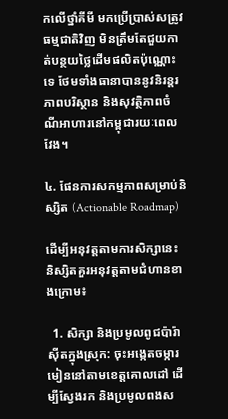កលើថ្នាំគីមី មកប្រើប្រាស់សត្រូវធម្មជាតិវិញ មិនត្រឹមតែជួយកាត់បន្ថយថ្លៃដើមផលិតប៉ុណ្ណោះទេ ថែមទាំងធានាបាននូវនិរន្តរភាពបរិស្ថាន និងសុវត្ថិភាពចំណីអាហារនៅកម្ពុជារយៈពេលវែង។

៤. ផែនការសកម្មភាពសម្រាប់និស្សិត (Actionable Roadmap)

ដើម្បីអនុវត្តតាមការសិក្សានេះ និស្សិតគួរអនុវត្តតាមជំហានខាងក្រោម៖

  1. សិក្សា និងប្រមូលពូជប៉ារ៉ាស៊ីតក្នុងស្រុក: ចុះអង្កេតចម្ការមៀននៅតាមខេត្តគោលដៅ ដើម្បីស្វែងរក និងប្រមូលពងស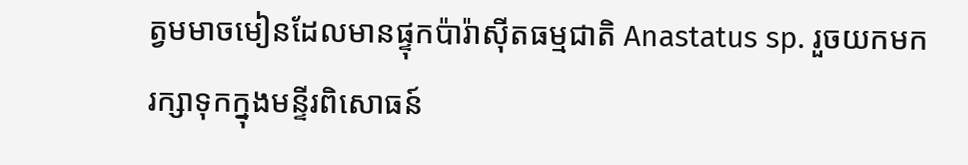ត្វមមាចមៀនដែលមានផ្ទុកប៉ារ៉ាស៊ីតធម្មជាតិ Anastatus sp. រួចយកមករក្សាទុកក្នុងមន្ទីរពិសោធន៍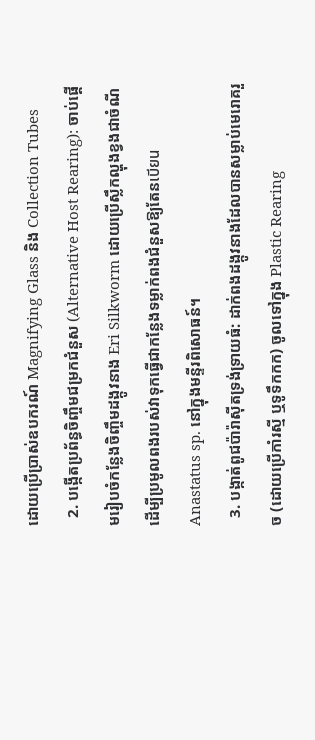ដោយប្រើប្រាស់ឧបករណ៍ Magnifying Glass និង Collection Tubes
  2. បង្កើតប្រព័ន្ធចិញ្ចឹមជម្រកជំនួស (Alternative Host Rearing): ចាប់ផ្តើមរៀបចំកន្លែងចិញ្ចឹមដង្កូវនាង Eri Silkworm ដោយប្រើស្លឹកល្ហុងខ្វងជាចំណី ដើម្បីប្រមូលពងរបស់វាទុកធ្វើជាកន្លែងទម្លាក់ពងជំនួសឱ្យតែនเบียน Anastatus sp. នៅក្នុងមន្ទីរពិសោធន៍។
  3. បង្កាត់ពូជប៉ារ៉ាស៊ីតទ្រង់ទ្រាយធំ: ដាក់ពងដង្កូវនាងដែលបានសម្លាប់មេរោគរួច (ដោយប្រើកាំរស្មី ឬទូទឹកកក) ចូលទៅក្នុង Plastic Rearing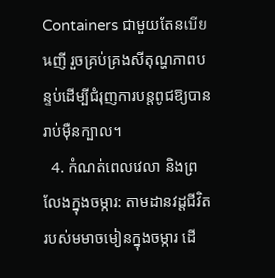Containers ជាមួយតែនเบียนញី រួចគ្រប់គ្រងសីតុណ្ហភាពបន្ទប់ដើម្បីជំរុញការបន្តពូជឱ្យបានរាប់ម៉ឺនក្បាល។
  4. កំណត់ពេលវេលា និងព្រលែងក្នុងចម្ការ: តាមដានវដ្តជីវិតរបស់មមាចមៀនក្នុងចម្ការ ដើ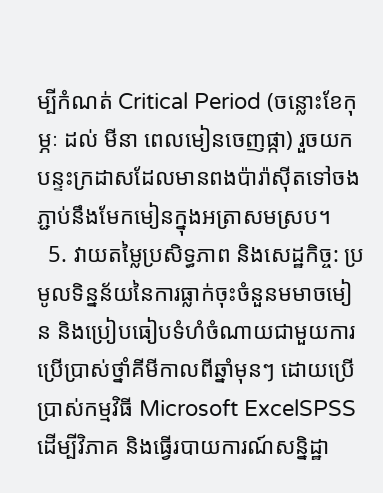ម្បីកំណត់ Critical Period (ចន្លោះខែកុម្ភៈ ដល់ មីនា ពេលមៀនចេញផ្កា) រួចយកបន្ទះក្រដាសដែលមានពងប៉ារ៉ាស៊ីតទៅចងភ្ជាប់នឹងមែកមៀនក្នុងអត្រាសមស្រប។
  5. វាយតម្លៃប្រសិទ្ធភាព និងសេដ្ឋកិច្ច: ប្រមូលទិន្នន័យនៃការធ្លាក់ចុះចំនួនមមាចមៀន និងប្រៀបធៀបទំហំចំណាយជាមួយការប្រើប្រាស់ថ្នាំគីមីកាលពីឆ្នាំមុនៗ ដោយប្រើប្រាស់កម្មវិធី Microsoft ExcelSPSS ដើម្បីវិភាគ និងធ្វើរបាយការណ៍សន្និដ្ឋា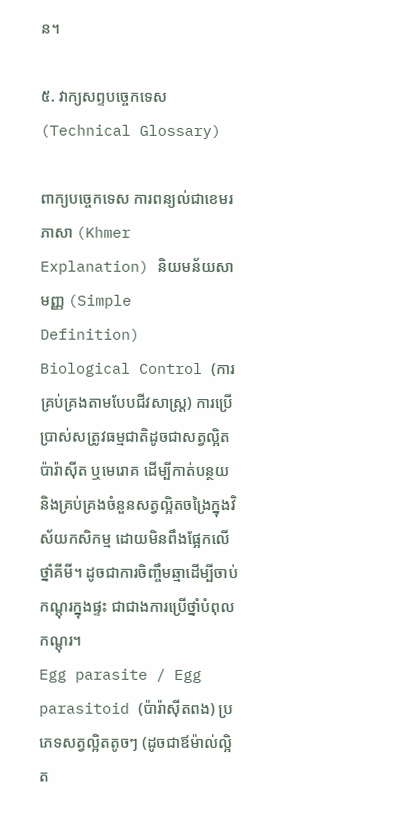ន។

៥. វាក្យសព្ទបច្ចេកទេស (Technical Glossary)

ពាក្យបច្ចេកទេស ការពន្យល់ជាខេមរភាសា (Khmer Explanation) និយមន័យសាមញ្ញ (Simple Definition)
Biological Control (ការគ្រប់គ្រងតាមបែបជីវសាស្ត្រ) ការប្រើប្រាស់សត្រូវធម្មជាតិដូចជាសត្វល្អិត ប៉ារ៉ាស៊ីត ឬមេរោគ ដើម្បីកាត់បន្ថយ និងគ្រប់គ្រងចំនួនសត្វល្អិតចង្រៃក្នុងវិស័យកសិកម្ម ដោយមិនពឹងផ្អែកលើថ្នាំគីមី។ ដូចជាការចិញ្ចឹមឆ្មាដើម្បីចាប់កណ្តុរក្នុងផ្ទះ ជាជាងការប្រើថ្នាំបំពុលកណ្តុរ។
Egg parasite / Egg parasitoid (ប៉ារ៉ាស៊ីតពង) ប្រភេទសត្វល្អិតតូចៗ (ដូចជាឪម៉ាល់ល្អិត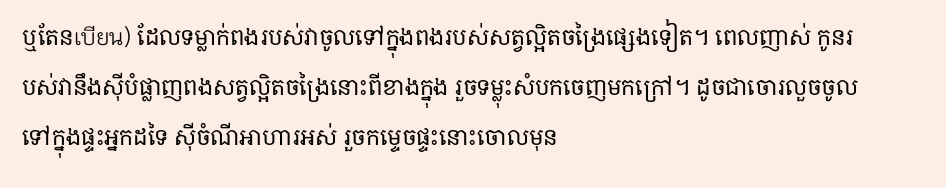ឬតែនเบียน) ដែលទម្លាក់ពងរបស់វាចូលទៅក្នុងពងរបស់សត្វល្អិតចង្រៃផ្សេងទៀត។ ពេលញាស់ កូនរបស់វានឹងស៊ីបំផ្លាញពងសត្វល្អិតចង្រៃនោះពីខាងក្នុង រួចទម្លុះសំបកចេញមកក្រៅ។ ដូចជាចោរលួចចូលទៅក្នុងផ្ទះអ្នកដទៃ ស៊ីចំណីអាហារអស់ រួចកម្ទេចផ្ទះនោះចោលមុន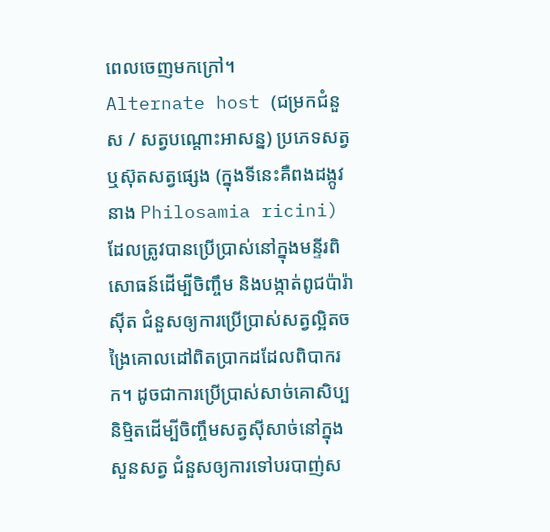ពេលចេញមកក្រៅ។
Alternate host (ជម្រកជំនួស / សត្វបណ្តោះអាសន្ន) ប្រភេទសត្វ ឬស៊ុតសត្វផ្សេង (ក្នុងទីនេះគឺពងដង្កូវនាង Philosamia ricini) ដែលត្រូវបានប្រើប្រាស់នៅក្នុងមន្ទីរពិសោធន៍ដើម្បីចិញ្ចឹម និងបង្កាត់ពូជប៉ារ៉ាស៊ីត ជំនួសឲ្យការប្រើប្រាស់សត្វល្អិតចង្រៃគោលដៅពិតប្រាកដដែលពិបាករក។ ដូចជាការប្រើប្រាស់សាច់គោសិប្បនិម្មិតដើម្បីចិញ្ចឹមសត្វស៊ីសាច់នៅក្នុងសួនសត្វ ជំនួសឲ្យការទៅបរបាញ់ស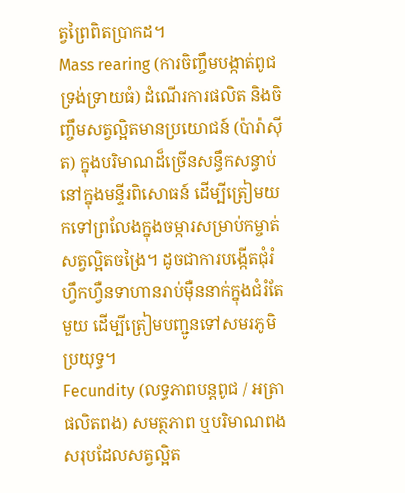ត្វព្រៃពិតប្រាកដ។
Mass rearing (ការចិញ្ចឹមបង្កាត់ពូជទ្រង់ទ្រាយធំ) ដំណើរការផលិត និងចិញ្ចឹមសត្វល្អិតមានប្រយោជន៍ (ប៉ារ៉ាស៊ីត) ក្នុងបរិមាណដ៏ច្រើនសន្ធឹកសន្ធាប់នៅក្នុងមន្ទីរពិសោធន៍ ដើម្បីត្រៀមយកទៅព្រលែងក្នុងចម្ការសម្រាប់កម្ចាត់សត្វល្អិតចង្រៃ។ ដូចជាការបង្កើតជុំរំហ្វឹកហ្វឺនទាហានរាប់ម៉ឺននាក់ក្នុងជំរំតែមួយ ដើម្បីត្រៀមបញ្ជូនទៅសមរភូមិប្រយុទ្ធ។
Fecundity (លទ្ធភាពបន្តពូជ / អត្រាផលិតពង) សមត្ថភាព ឬបរិមាណពងសរុបដែលសត្វល្អិត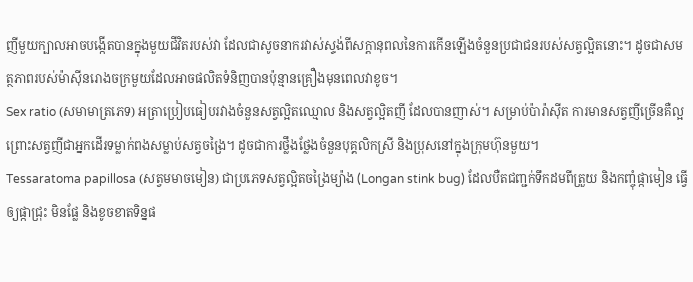ញីមួយក្បាលអាចបង្កើតបានក្នុងមួយជីវិតរបស់វា ដែលជាសូចនាករវាស់ស្ទង់ពីសក្ដានុពលនៃការកើនឡើងចំនួនប្រជាជនរបស់សត្វល្អិតនោះ។ ដូចជាសមត្ថភាពរបស់ម៉ាស៊ីនរោងចក្រមួយដែលអាចផលិតទំនិញបានប៉ុន្មានគ្រឿងមុនពេលវាខូច។
Sex ratio (សមាមាត្រភេទ) អត្រាប្រៀបធៀបរវាងចំនួនសត្វល្អិតឈ្មោល និងសត្វល្អិតញី ដែលបានញាស់។ សម្រាប់ប៉ារ៉ាស៊ីត ការមានសត្វញីច្រើនគឺល្អ ព្រោះសត្វញីជាអ្នកដើរទម្លាក់ពងសម្លាប់សត្វចង្រៃ។ ដូចជាការថ្លឹងថ្លែងចំនួនបុគ្គលិកស្រី និងប្រុសនៅក្នុងក្រុមហ៊ុនមួយ។
Tessaratoma papillosa (សត្វមមាចមៀន) ជាប្រភេទសត្វល្អិតចង្រៃម្យ៉ាង (Longan stink bug) ដែលបឺតជញ្ជក់ទឹកដមពីត្រួយ និងកញ្ចុំផ្កាមៀន ធ្វើឲ្យផ្កាជ្រុះ មិនផ្លែ និងខូចខាតទិន្នផ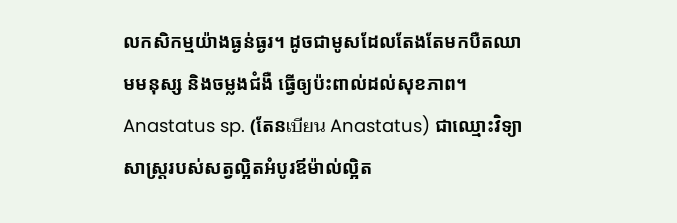លកសិកម្មយ៉ាងធ្ងន់ធ្ងរ។ ដូចជាមូសដែលតែងតែមកបឺតឈាមមនុស្ស និងចម្លងជំងឺ ធ្វើឲ្យប៉ះពាល់ដល់សុខភាព។
Anastatus sp. (តែនเบียน Anastatus) ជាឈ្មោះវិទ្យាសាស្ត្ររបស់សត្វល្អិតអំបូរឪម៉ាល់ល្អិត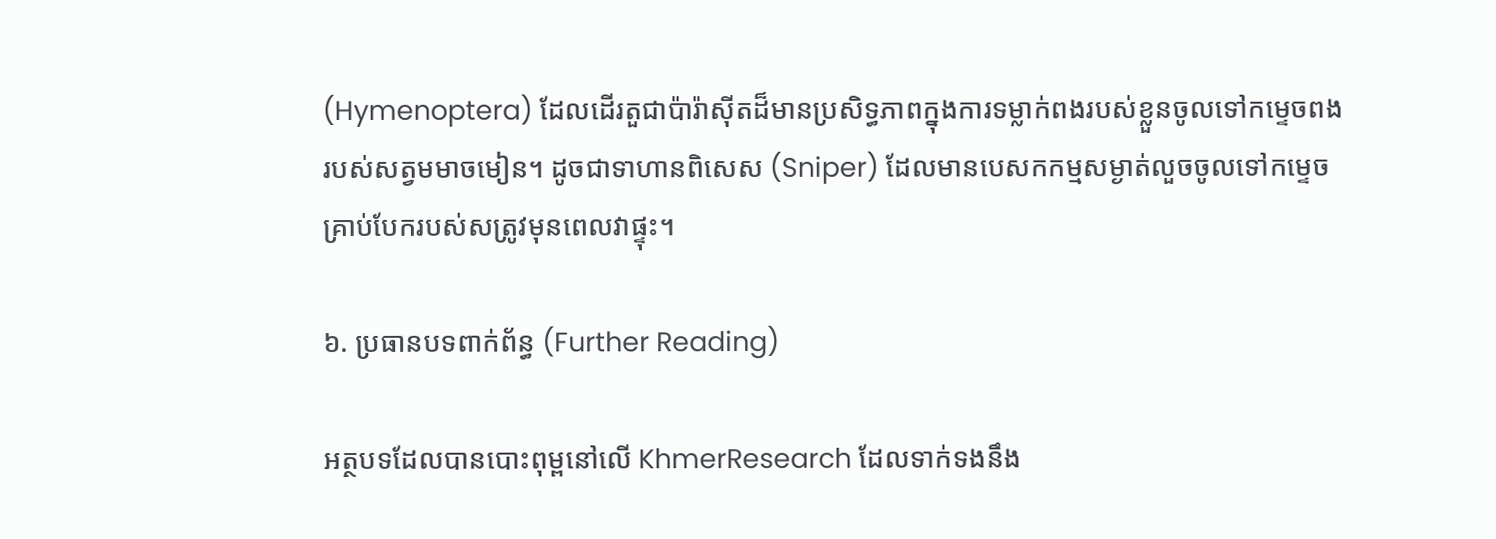(Hymenoptera) ដែលដើរតួជាប៉ារ៉ាស៊ីតដ៏មានប្រសិទ្ធភាពក្នុងការទម្លាក់ពងរបស់ខ្លួនចូលទៅកម្ទេចពងរបស់សត្វមមាចមៀន។ ដូចជាទាហានពិសេស (Sniper) ដែលមានបេសកកម្មសម្ងាត់លួចចូលទៅកម្ទេចគ្រាប់បែករបស់សត្រូវមុនពេលវាផ្ទុះ។

៦. ប្រធានបទពាក់ព័ន្ធ (Further Reading)

អត្ថបទដែលបានបោះពុម្ពនៅលើ KhmerResearch ដែលទាក់ទងនឹង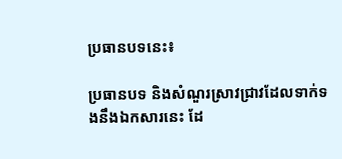ប្រធានបទនេះ៖

ប្រធានបទ និងសំណួរស្រាវជ្រាវដែលទាក់ទងនឹងឯកសារនេះ ដែ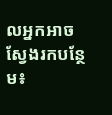លអ្នកអាចស្វែងរកបន្ថែម៖